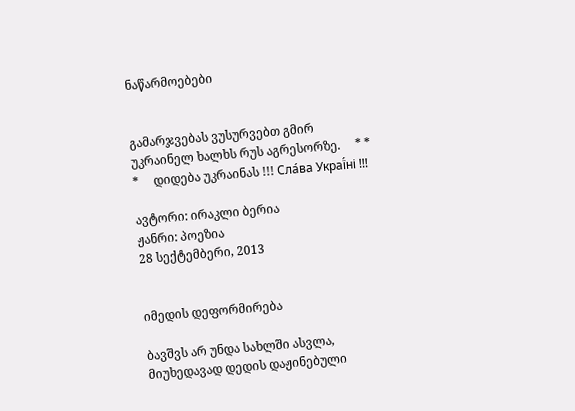ნაწარმოებები


გამარჯვებას ვუსურვებთ გმირ უკრაინელ ხალხს რუს აგრესორზე.     * * *     დიდება უკრაინას !!! Сла́ва Украї́ні !!!

ავტორი: ირაკლი ბერია
ჟანრი: პოეზია
28 სექტემბერი, 2013


იმედის დეფორმირება

ბავშვს არ უნდა სახლში ასვლა,
მიუხედავად დედის დაჟინებული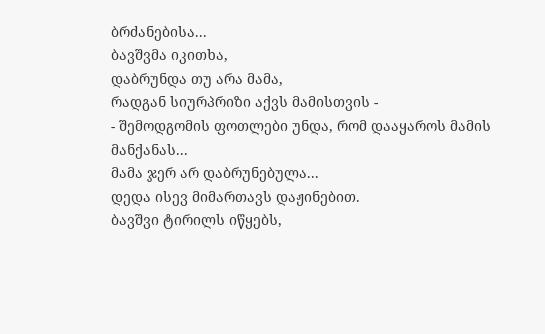ბრძანებისა...
ბავშვმა იკითხა,
დაბრუნდა თუ არა მამა,
რადგან სიურპრიზი აქვს მამისთვის -
- შემოდგომის ფოთლები უნდა, რომ დააყაროს მამის მანქანას...
მამა ჯერ არ დაბრუნებულა...
დედა ისევ მიმართავს დაჟინებით.
ბავშვი ტირილს იწყებს,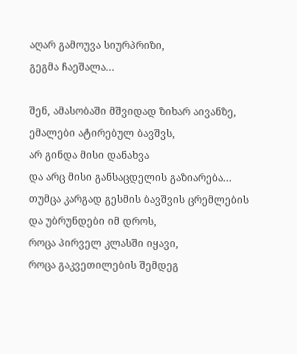აღარ გამოუვა სიურპრიზი,
გეგმა ჩაეშალა...

შენ, ამასობაში მშვიდად ზიხარ აივანზე,
ემალები ატირებულ ბავშვს,
არ გინდა მისი დანახვა
და არც მისი განსაცდელის გაზიარება...
თუმცა კარგად გესმის ბავშვის ცრემლების
და უბრუნდები იმ დროს,
როცა პირველ კლასში იყავი,
როცა გაკვეთილების შემდეგ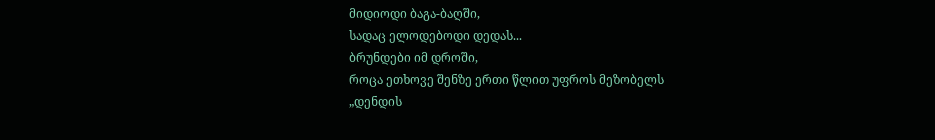მიდიოდი ბაგა-ბაღში,
სადაც ელოდებოდი დედას...
ბრუნდები იმ დროში,
როცა ეთხოვე შენზე ერთი წლით უფროს მეზობელს
„დენდის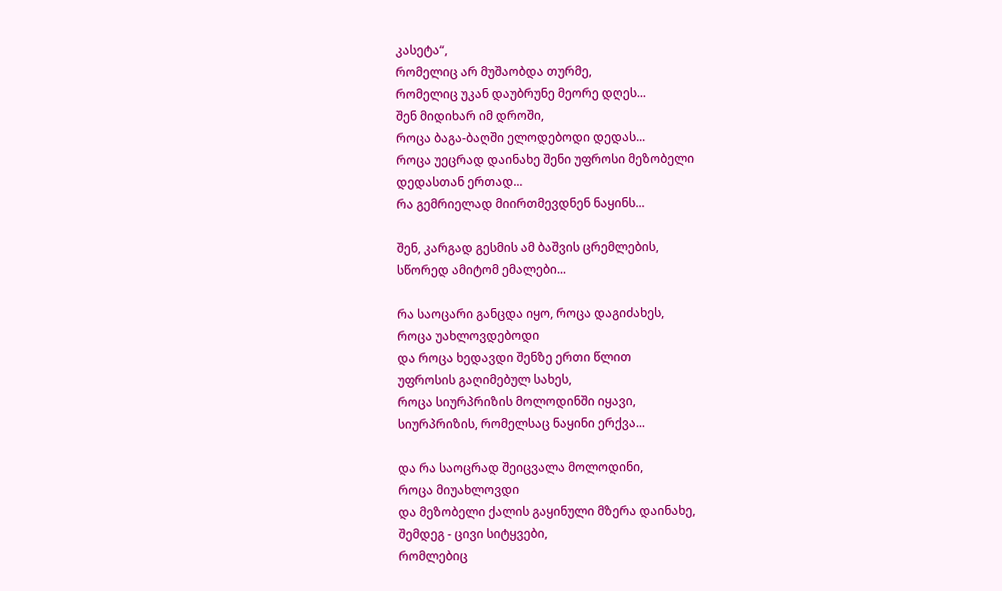კასეტა“,
რომელიც არ მუშაობდა თურმე,
რომელიც უკან დაუბრუნე მეორე დღეს...
შენ მიდიხარ იმ დროში,
როცა ბაგა-ბაღში ელოდებოდი დედას...
როცა უეცრად დაინახე შენი უფროსი მეზობელი
დედასთან ერთად...
რა გემრიელად მიირთმევდნენ ნაყინს...

შენ, კარგად გესმის ამ ბაშვის ცრემლების,
სწორედ ამიტომ ემალები...

რა საოცარი განცდა იყო, როცა დაგიძახეს,
როცა უახლოვდებოდი
და როცა ხედავდი შენზე ერთი წლით
უფროსის გაღიმებულ სახეს,
როცა სიურპრიზის მოლოდინში იყავი,
სიურპრიზის, რომელსაც ნაყინი ერქვა...

და რა საოცრად შეიცვალა მოლოდინი,
როცა მიუახლოვდი
და მეზობელი ქალის გაყინული მზერა დაინახე,
შემდეგ - ცივი სიტყვები,
რომლებიც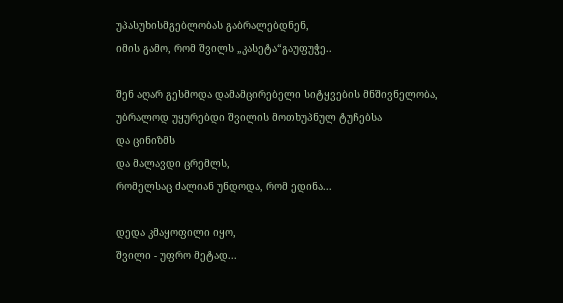უპასუხისმგებლობას გაბრალებდნენ,
იმის გამო, რომ შვილს „კასეტა“გაუფუჭე..

შენ აღარ გესმოდა დამამცირებელი სიტყვების მნშივნელობა,
უბრალოდ უყურებდი შვილის მოთხუპნულ ტუჩებსა
და ცინიზმს
და მალავდი ცრემლს,
რომელსაც ძალიან უნდოდა, რომ ედინა...

დედა კმაყოფილი იყო,
შვილი - უფრო მეტად...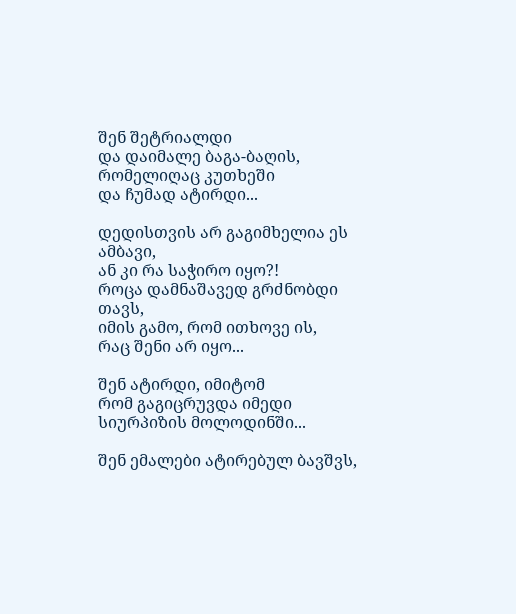შენ შეტრიალდი
და დაიმალე ბაგა-ბაღის, რომელიღაც კუთხეში
და ჩუმად ატირდი...

დედისთვის არ გაგიმხელია ეს ამბავი,
ან კი რა საჭირო იყო?!
როცა დამნაშავედ გრძნობდი თავს,
იმის გამო, რომ ითხოვე ის,
რაც შენი არ იყო...

შენ ატირდი, იმიტომ
რომ გაგიცრუვდა იმედი
სიურპიზის მოლოდინში...

შენ ემალები ატირებულ ბავშვს,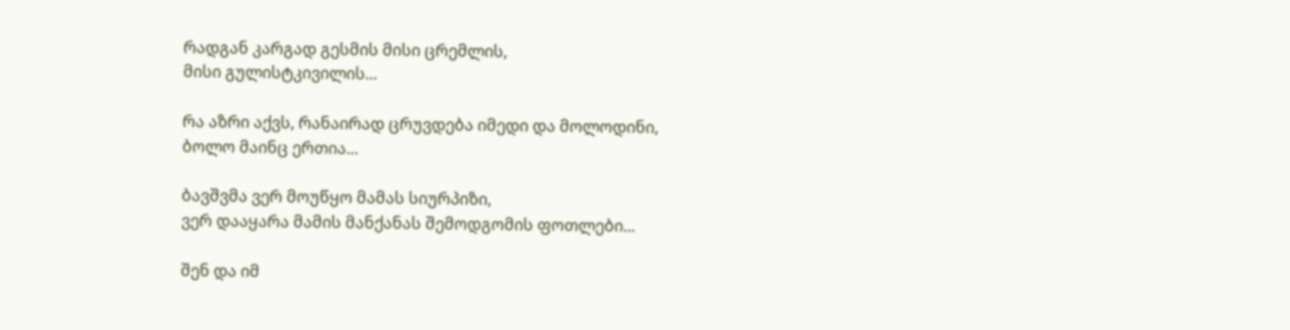რადგან კარგად გესმის მისი ცრემლის,
მისი გულისტკივილის...

რა აზრი აქვს, რანაირად ცრუვდება იმედი და მოლოდინი,
ბოლო მაინც ერთია...

ბავშვმა ვერ მოუწყო მამას სიურპიზი,
ვერ დააყარა მამის მანქანას შემოდგომის ფოთლები...

შენ და იმ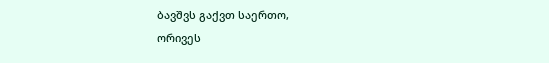ბავშვს გაქვთ საერთო,
ორივეს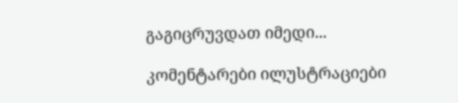გაგიცრუვდათ იმედი...

კომენტარები ილუსტრაციები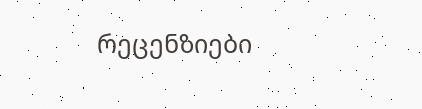რეცენზიები